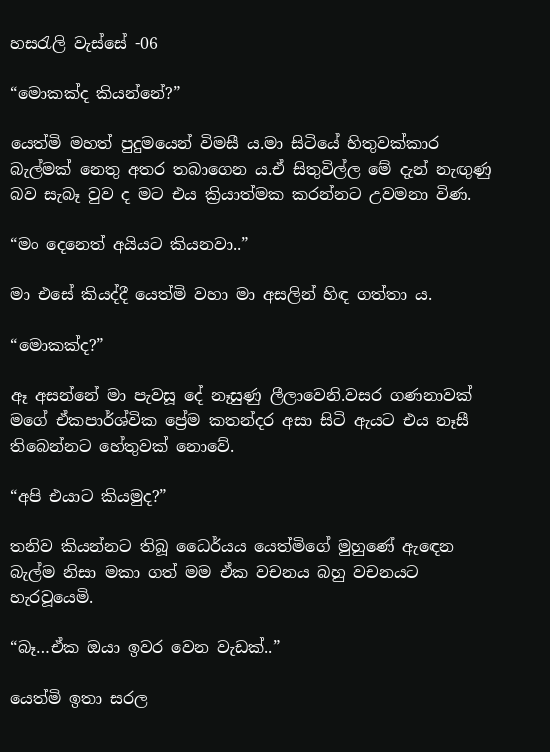හසරැලි වැස්සේ -06

“මොකක්ද කියන්නේ?”

යෙත්මි මහත් පුදුමයෙන් විමසී ය.මා සිටියේ හිතුවක්කාර බැල්මක් නෙතු අතර තබාගෙන ය.ඒ සිතුවිල්ල මේ දැන් නැඟුණු බව සැබෑ වුව ද මට එය ක්‍රියාත්මක කරන්නට උවමනා විණ.

“මං දෙනෙත් අයියට කියනවා..”

මා එසේ කියද්දී යෙත්මි වහා මා අසලින් හිඳ ගත්තා ය.

“මොකක්ද?”

ඈ අසන්නේ මා පැවසූ දේ නෑසුණු ලීලාවෙනි.වසර ගණනාවක් මගේ ඒකපාර්ශ්වික ප්‍රේම කතන්දර අසා සිටි ඇයට එය නෑසී තිබෙන්නට හේතුවක් නොවේ.

“අපි එයාට කියමුද?”

තනිව කියන්නට තිබූ ධෛර්යය යෙත්මිගේ මුහුණේ ඇඳෙන බැල්ම නිසා මකා ගත් මම ඒක වචනය බහු වචනයට හැරවූයෙමි.

“බෑ…ඒක ඔයා ඉවර වෙන වැඩක්..”

යෙත්මි ඉතා සරල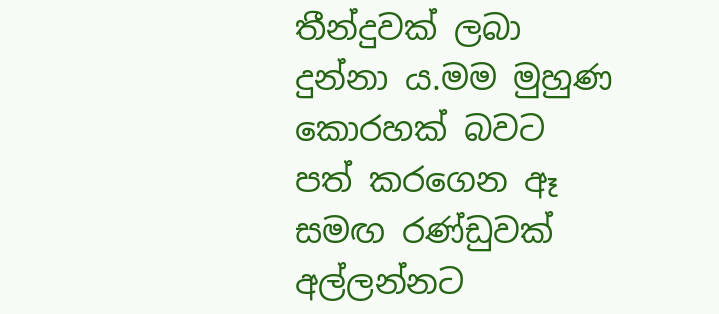තීන්දුවක් ලබා දුන්නා ය.මම මුහුණ කොරහක් බවට පත් කරගෙන ඈ සමඟ රණ්ඩුවක් අල්ලන්නට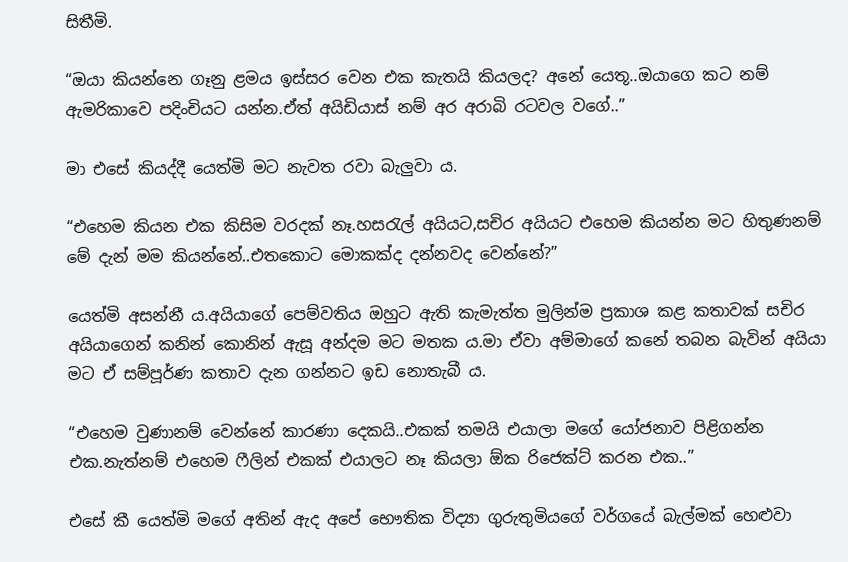සිතීමි.

“ඔයා කියන්නෙ ගෑනු ළමය ඉස්සර වෙන එක කැතයි කියලද? අනේ යෙතූ..ඔයාගෙ කට නම් ඇමරිකාවෙ පදිංචියට යන්න.ඒත් අයිඩියාස් නම් අර අරාබි රටවල වගේ..”

මා එසේ කියද්දී යෙත්මි මට නැවත රවා බැලුවා ය.

“එහෙම කියන එක කිසිම වරදක් නෑ.හසරැල් අයියට,සචිර අයියට එහෙම කියන්න මට හිතුණනම් මේ දැන් මම කියන්නේ..එතකොට මොකක්ද දන්නවද වෙන්නේ?”

යෙත්මි අසන්නී ය.අයියාගේ පෙම්වතිය ඔහුට ඇති කැමැත්ත මුලින්ම ප්‍රකාශ කළ කතාවක් සචිර අයියාගෙන් කනින් කොනින් ඇසූ අන්දම මට මතක ය.මා ඒවා අම්මාගේ කනේ තබන බැවින් අයියා මට ඒ සම්පූර්ණ කතාව දැන ගන්නට ඉඩ නොතැබී ය.

“එහෙම වුණානම් වෙන්නේ කාරණා දෙකයි..එකක් තමයි එයාලා මගේ යෝජනාව පිළිගන්න එක.නැත්නම් එහෙම ෆීලින් එකක් එයාලට නෑ කියලා ඕක රිජෙක්ට් කරන එක..”

එසේ කී යෙත්මි මගේ අතින් ඇද අපේ භෞතික විද්‍යා ගුරුතුමියගේ වර්ගයේ බැල්මක් හෙළුවා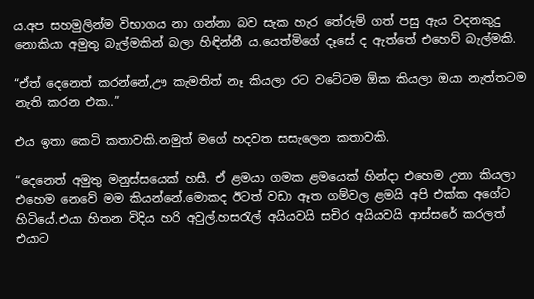ය.අප සහමුලින්ම විභාගය නා ගන්නා බව සැක හැර තේරුම් ගත් පසු ඇය වදනකුදු නොකියා අමුතු බැල්මකින් බලා හිඳින්නී ය.යෙත්මිගේ දෑසේ ද ඇත්තේ එහෙව් බැල්මකි.

“ඒත් දෙනෙත් කරන්නේ,ඌ කැමතිත් නෑ කියලා රට වටේටම ඕක කියලා ඔයා නැත්තටම නැති කරන එක..”

එය ඉතා කෙටි කතාවකි.නමුත් මගේ හදවත සසැලෙන කතාවකි.

“දෙනෙත් අමුතු මනුස්සයෙක් හසී. ඒ ළමයා ගමක ළමයෙක් හින්දා එහෙම උනා කියලා එහෙම නෙවේ මම කියන්නේ.මොකද ඊටත් වඩා ඈත ගම්වල ළමයි අපි එක්ක අගේට හිටියේ.එයා හිතන විදිය හරි අවුල්.හසරැල් අයියවයි සචිර අයියවයි ආස්සරේ කරලත් එයාට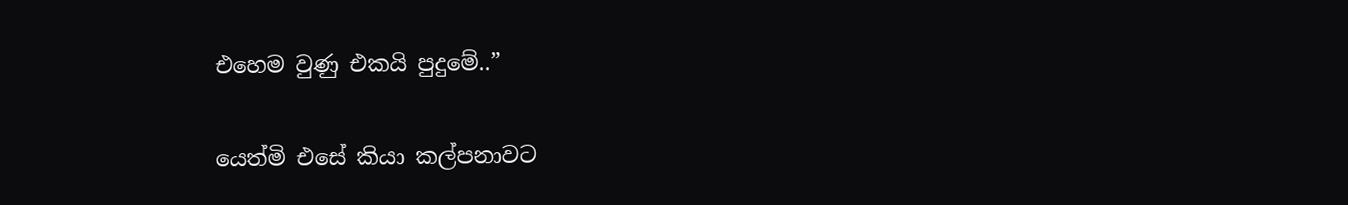එහෙම වුණු එකයි පුදුමේ..”

යෙත්මි එසේ කියා කල්පනාවට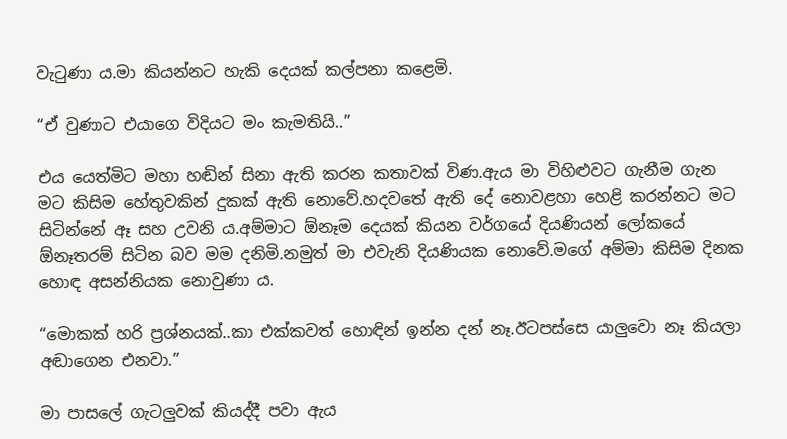වැටුණා ය.මා කියන්නට හැකි දෙයක් කල්පනා කළෙමි.

“ඒ වුණාට එයාගෙ විදියට මං කැමතියි..”

එය යෙත්මිට මහා හඬින් සිනා ඇති කරන කතාවක් විණ.ඇය මා විහිළුවට ගැනීම ගැන මට කිසිම හේතුවකින් දුකක් ඇති නොවේ.හදවතේ ඇති දේ නොවළහා හෙළි කරන්නට මට සිටින්නේ ඈ සහ උවනි ය.අම්මාට ඕනෑම දෙයක් කියන වර්ගයේ දියණියන් ලෝකයේ ඕනෑතරම් සිටින බව මම දනිමි.නමුත් මා එවැනි දියණියක නොවේ.මගේ අම්මා කිසිම දිනක හොඳ අසන්නියක නොවුණා ය.

“මොකක් හරි ප්‍රශ්නයක්..කා එක්කවත් හොඳින් ඉන්න දන් නෑ.ඊටපස්සෙ යාලුවො නෑ කියලා අඬාගෙන එනවා.”

මා පාසලේ ගැටලුවක් කියද්දී පවා ඇය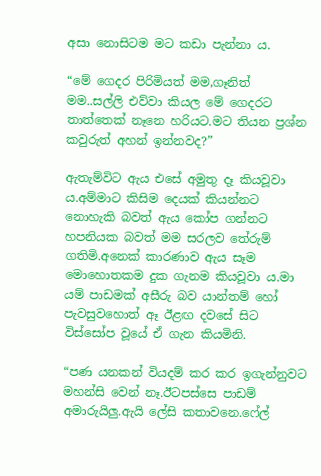අසා නොසිටම මට කඩා පැන්නා ය.

“මේ ගෙදර පිරිමියත් මම,ගෑනිත් මම..සල්ලි එව්වා කියල මේ ගෙදරට තාත්තෙක් නෑනෙ හරියට.මට තියන ප්‍රශ්න කවුරුත් අහන් ඉන්නවද?”

ඇතැම්විට ඇය එසේ අමුතු දෑ කියවූවා ය.අම්මාට කිසිම දෙයක් කියන්නට නොහැකි බවත් ඇය කෝප ගන්නට හපනියක බවත් මම සරලව තේරුම් ගතිමි.අනෙක් කාරණාව ඇය සෑම මොහොතකම දුක ගැනම කියවූවා ය.මා යම් පාඩමක් අසීරු බව යාන්තම් හෝ පැවසුවහොත් ඈ ඊළඟ දවසේ සිට විස්සෝප වූයේ ඒ ගැන කියමිනි.

“පණ යනකන් වියදම් කර කර ඉගැන්නුවට මහන්සි වෙන් නෑ.ඊටපස්සෙ පාඩම් අමාරුයිලු.ඇයි ලේසි කතාවනෙ.ෆේල්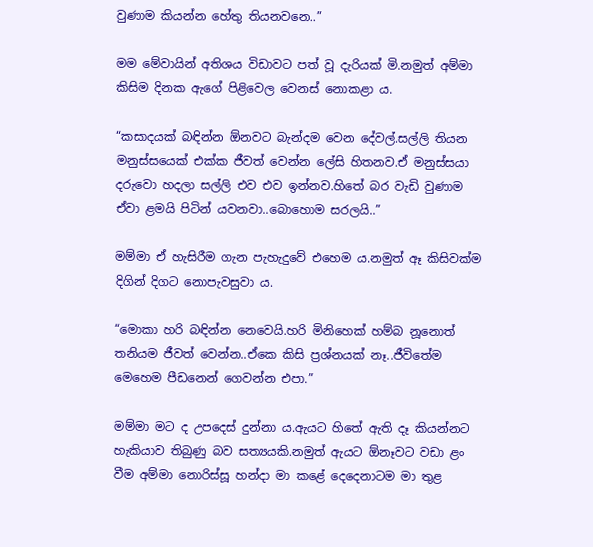වුණාම කියන්න හේතු තියනවනෙ..”

මම මේවායින් අතිශය විඩාවට පත් වූ දැරියක් මි.නමුත් අම්මා කිසිම දිනක ඇගේ පිළිවෙල වෙනස් නොකළා ය.

“කසාදයක් බඳින්න ඕනවට බැන්දම වෙන දේවල්.සල්ලි තියන මනුස්සයෙක් එක්ක ජීවත් වෙන්න ලේසි හිතනව.ඒ මනුස්සයා දරුවො හදලා සල්ලි එව එව ඉන්නව.හිතේ බර වැඩි වුණාම ඒවා ළමයි පිටින් යවනවා..බොහොම සරලයි..”

මම්මා ඒ හැසිරීම ගැන පැහැදුවේ එහෙම ය.නමුත් ඈ කිසිවක්ම දිගින් දිගට නොපැවසුවා ය.

“මොකා හරි බඳින්න නෙවෙයි.හරි මිනිහෙක් හම්බ නූනොත් තනියම ජීවත් වෙන්න..ඒකෙ කිසි ප්‍රශ්නයක් නෑ..ජීවිතේම මෙහෙම පීඩනෙන් ගෙවන්න එපා.”

මම්මා මට ද උපදෙස් දුන්නා ය.ඇයට හිතේ ඇති දෑ කියන්නට හැකියාව තිබුණු බව සත්‍යයකි.නමුත් ඇයට ඕනෑවට වඩා ළං වීම අම්මා නොරිස්සූ හන්දා මා කළේ දෙදෙනාටම මා තුළ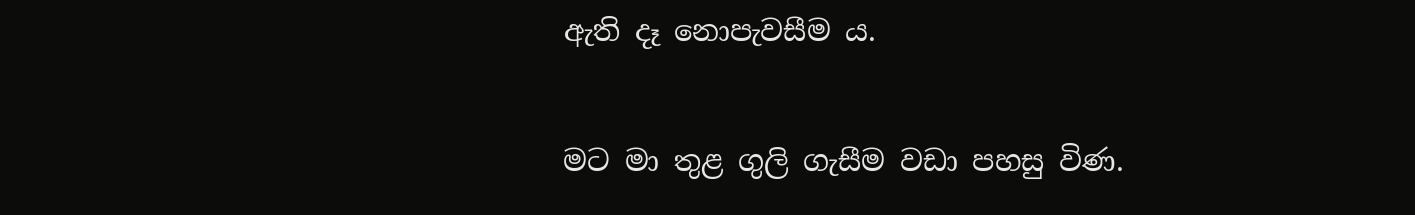ඇති දෑ නොපැවසීම ය.

මට මා තුළ ගුලි ගැසීම වඩා පහසු විණ.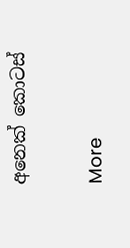අනෙක් කොටස්

More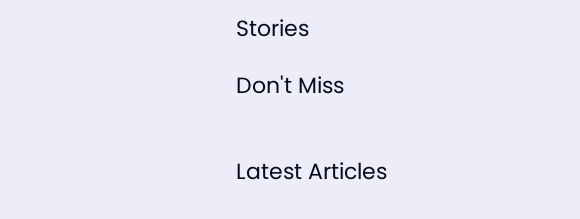Stories

Don't Miss


Latest Articles